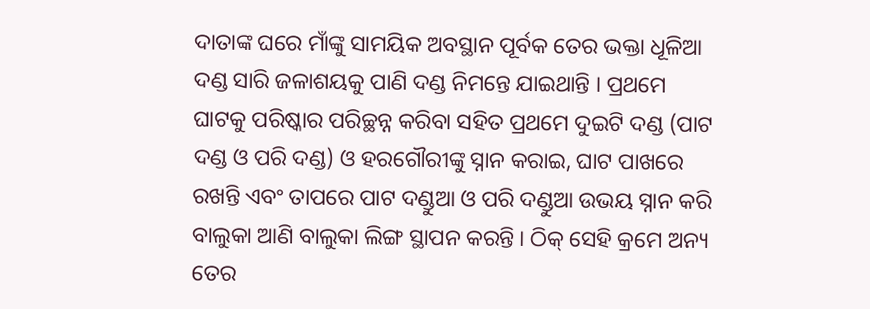ଦାତାଙ୍କ ଘରେ ମାଁଙ୍କୁ ସାମୟିକ ଅବସ୍ଥାନ ପୂର୍ବକ ତେର ଭକ୍ତା ଧୂଳିଆ ଦଣ୍ଡ ସାରି ଜଳାଶୟକୁ ପାଣି ଦଣ୍ଡ ନିମନ୍ତେ ଯାଇଥାନ୍ତି । ପ୍ରଥମେ ଘାଟକୁ ପରିଷ୍କାର ପରିଚ୍ଛନ୍ନ କରିବା ସହିତ ପ୍ରଥମେ ଦୁଇଟି ଦଣ୍ଡ (ପାଟ ଦଣ୍ଡ ଓ ପରି ଦଣ୍ଡ) ଓ ହରଗୌରୀଙ୍କୁ ସ୍ନାନ କରାଇ, ଘାଟ ପାଖରେ ରଖନ୍ତି ଏବଂ ତାପରେ ପାଟ ଦଣ୍ଡୁଆ ଓ ପରି ଦଣ୍ଡୁଆ ଉଭୟ ସ୍ନାନ କରି ବାଲୁକା ଆଣି ବାଲୁକା ଲିଙ୍ଗ ସ୍ଥାପନ କରନ୍ତି । ଠିକ୍ ସେହି କ୍ରମେ ଅନ୍ୟ ତେର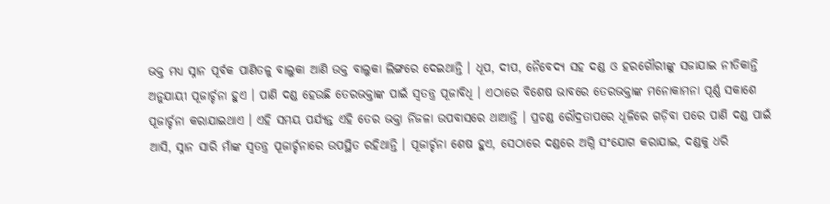ଭକ୍ତ ମଧ୍ୟ ସ୍ନାନ ପୂର୍ବକ ପାଣିତଳୁ ବାଲୁକା ଆଣି ଉକ୍ତ ବାଲୁକା ଲିଙ୍ଗରେ ଦେଇଥାନ୍ତି । ଧୂପ, ଦୀପ, ନୈବେଦ୍ୟ ସହ ଦଣ୍ଡ ଓ ହରଗୌରୀଙ୍କୁ ସଜାଯାଇ ନୀତିକାନ୍ତି ଅନୁଯାୟୀ ପୂଜାର୍ଚ୍ଚନା ହୁଏ । ପାଣି ଦଣ୍ଡ ହେଉଛି ତେରଭକ୍ତାଙ୍କ ପାଇଁ ସ୍ୱତନ୍ତ୍ର ପୂଜାବିଧି । ଏଠାରେ ବିଶେଷ ଭାବରେ ତେରଭକ୍ତାଙ୍କ ମନୋକାମନା ପୂର୍ଣ୍ଣ ସକାଶେ ପୂଜାର୍ଚ୍ଚନା କରାଯାଇଥାଏ । ଏହି ସମୟ ପର୍ଯ୍ୟନ୍ତ ଏହି ତେର ଭକ୍ତା ର୍ନିଜଳା ଉପବାସରେ ଥାଆନ୍ତି । ପ୍ରଚଣ୍ଡ ରୌଦ୍ରତାପରେ ଧୂଳିରେ ଗଡ଼ିବା ପରେ ପାଣି ଦଣ୍ଡ ପାଇଁ ଆସି, ସ୍ନାନ ସାରି ମାଁଙ୍କ ସ୍ୱତନ୍ତ୍ର ପୂଜାର୍ଚ୍ଚନାରେ ଉପସ୍ଥିତ ରହିଥାନ୍ତି । ପୂଜାର୍ଚ୍ଚନା ଶେଷ ହୁଏ, ସେଠାରେ ଦଣ୍ଡରେ ଅଗ୍ନି ସଂଯୋଗ କରାଯାଇ, ଦଣ୍ଡକୁ ଧରି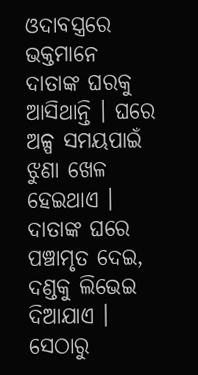ଓଦାବସ୍ତ୍ରରେ ଭକ୍ତମାନେ ଦାତାଙ୍କ ଘରକୁ ଆସିଥାନ୍ତି । ଘରେ ଅଳ୍ପ ସମୟପାଇଁ ଝୁଣା ଖେଳ ହେଇଥାଏ । ଦାତାଙ୍କ ଘରେ ପଞ୍ଚାମୃତ ଦେଇ, ଦଣ୍ଡକୁ ଲିଭେଇ ଦିଆଯାଏ । ସେଠାରୁ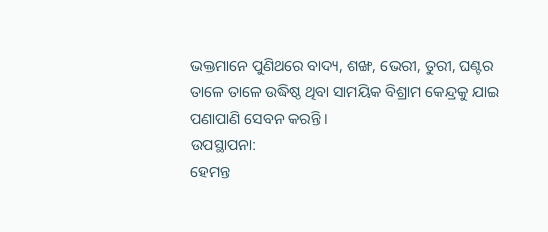ଭକ୍ତମାନେ ପୁଣିଥରେ ବାଦ୍ୟ, ଶଙ୍ଖ, ଭେରୀ, ତୁରୀ, ଘଣ୍ଟର ତାଳେ ତାଳେ ଉଦ୍ଧିଷ୍ଠ ଥିବା ସାମୟିକ ବିଶ୍ରାମ କେନ୍ଦ୍ରକୁ ଯାଇ ପଣାପାଣି ସେବନ କରନ୍ତି ।
ଉପସ୍ଥାପନା:
ହେମନ୍ତ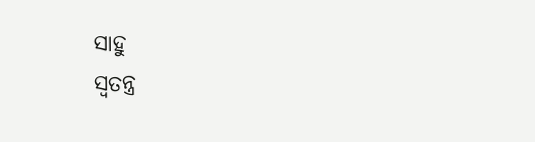ସାହୁ
ସ୍ବତନ୍ତ୍ର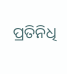ପ୍ରତିନିଧି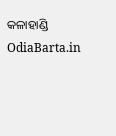କଳାହାଣ୍ଡି OdiaBarta.in